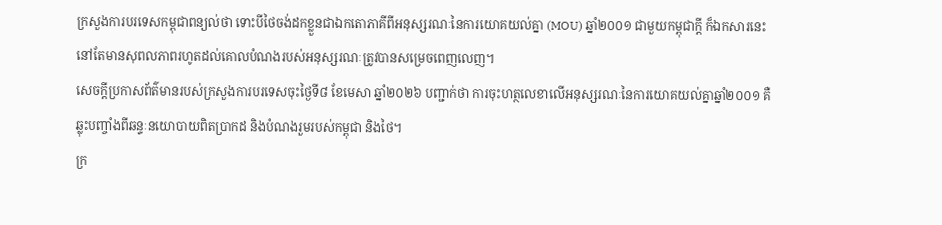ក្រសួងការបរទេសកម្ពុជាពន្យល់ថា ទោះបីថៃចង់ដកខ្លួនជាឯកតោភាគីពីអនុស្សរណៈនៃការយោគយល់គ្នា (MOU) ឆ្នាំ២០០១ ជាមួយកម្ពុជាក្តី ក៏ឯកសារនេះនៅតែមានសុពលភាពរហូតដល់គោលបំណងរបស់អនុស្សរណៈត្រូវបានសម្រេចពេញលេញ។
សេចក្ដីប្រកាសព័ត៌មានរបស់ក្រសួងការបរទេសចុះថ្ងៃទី៨ ខែមេសា ឆ្នាំ២០២៦ បញ្ជាក់ថា ការចុះហត្ថលេខាលើអនុស្សរណៈនៃការយោគយល់គ្នាឆ្នាំ២០០១ គឺឆ្លុះបញ្ចាំងពីឆន្ទៈនយោបាយពិតប្រាកដ និងបំណងរួមរបស់កម្ពុជា និងថៃ។
ក្រ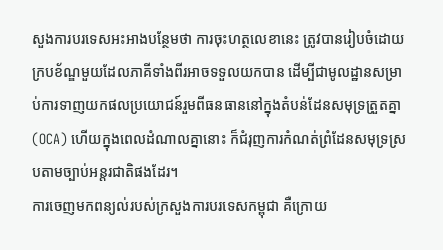សួងការបរទេសអះអាងបន្ថែមថា ការចុះហត្ថលេខានេះ ត្រូវបានរៀបចំដោយក្របខ័ណ្ឌមួយដែលភាគីទាំងពីរអាចទទួលយកបាន ដើម្បីជាមូលដ្ឋានសម្រាប់ការទាញយកផលប្រយោជន៍រួមពីធនធាននៅក្នុងតំបន់ដែនសមុទ្រត្រួតគ្នា (OCA) ហើយក្នុងពេលដំណាលគ្នានោះ ក៏ជំរុញការកំណត់ព្រំដែនសមុទ្រស្របតាមច្បាប់អន្តរជាតិផងដែរ។
ការចេញមកពន្យល់របស់ក្រសួងការបរទេសកម្ពុជា គឺក្រោយ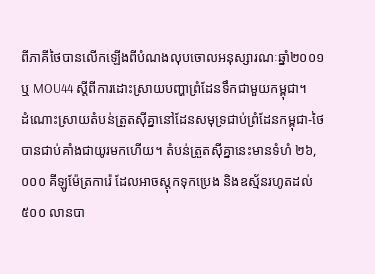ពីភាគីថៃបានលើកឡើងពីបំណងលុបចោលអនុស្សារណៈឆ្នាំ២០០១ ឬ MOU44 ស្តីពីការដោះស្រាយបញ្ហាព្រំដែនទឹកជាមួយកម្ពុជា។
ដំណោះស្រាយតំបន់ត្រួតស៊ីគ្នានៅដែនសមុទ្រជាប់ព្រំដែនកម្ពុជា-ថៃ បានជាប់គាំងជាយូរមកហើយ។ តំបន់ត្រួតស៊ីគ្នានេះមានទំហំ ២៦,០០០ គីឡូម៉ែត្រការ៉េ ដែលអាចស្តុកទុកប្រេង និងឧស្ម័នរហូតដល់ ៥០០ លានបា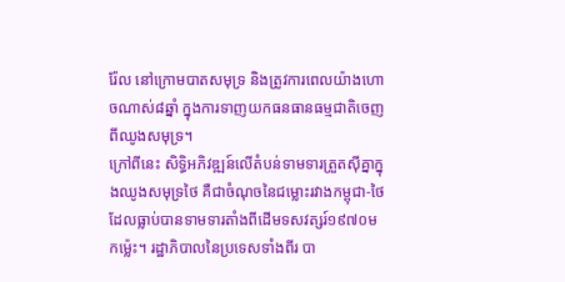រ៉ែល នៅក្រោមបាតសមុទ្រ និងត្រូវការពេលយ៉ាងហោចណាស់៨ឆ្នាំ ក្នុងការទាញយកធនធានធម្មជាតិចេញពីឈូងសមុទ្រ។
ក្រៅពីនេះ សិទ្ធិអភិវឌ្ឍន៍លើតំបន់ទាមទារត្រួតស៊ីគ្នាក្នុងឈូងសមុទ្រថៃ គឺជាចំណុចនៃជម្លោះរវាងកម្ពុជា-ថៃ ដែលធ្លាប់បានទាមទារតាំងពីដើមទសវត្សរ៍១៩៧០មកម្ល៉េះ។ រដ្ឋាភិបាលនៃប្រទេសទាំងពីរ បា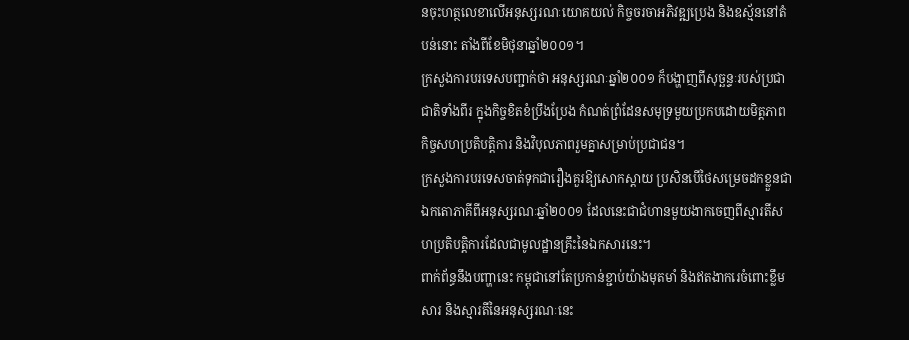នចុះហត្ថលេខាលើអនុស្សរណៈយោគយល់ កិច្ចចរចាអភិវឌ្ឍប្រេង និងឧស្ម័ននៅតំបន់នោះ តាំងពីខែមិថុនាឆ្នាំ២០០១។
ក្រសួងការបរទេសបញ្ជាក់ថា អនុស្សរណៈឆ្នាំ២០០១ ក៏បង្ហាញពីសុច្ឆន្ទៈរបស់ប្រជាជាតិទាំងពីរ ក្នុងកិច្ចខិតខំប្រឹងប្រែង កំណត់ព្រំដែនសមុទ្រមួយប្រកបដោយមិត្តភាព កិច្ចសហប្រតិបត្តិការ និងវិបុលភាពរួមគ្នាសម្រាប់ប្រជាជន។
ក្រសួងការបរទេសចាត់ទុកជារឿងគួរឱ្យសោកស្តាយ ប្រសិនបើថៃសម្រេចដកខ្លួនជាឯកតោភាគីពីអនុស្សរណៈឆ្នាំ២០០១ ដែលនេះជាជំហានមួយងាកចេញពីស្មារតីសហប្រតិបត្តិការដែលជាមូលដ្ឋានគ្រឹះនៃឯកសារនេះ។
ពាក់ព័ន្ធនឹងបញ្ហានេះ កម្ពុជានៅតែប្រកាន់ខ្ជាប់យ៉ាងមុតមាំ និងឥតងាករេចំពោះខ្លឹមសារ និងស្មារតីនៃអនុស្សរណៈនេះ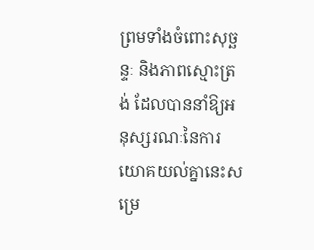ព្រមទាំងចំពោះសុច្ឆន្ទៈ និងភាពស្មោះត្រង់ ដែលបាននាំឱ្យអនុស្សរណៈនៃការយោគយល់គ្នានេះសម្រេ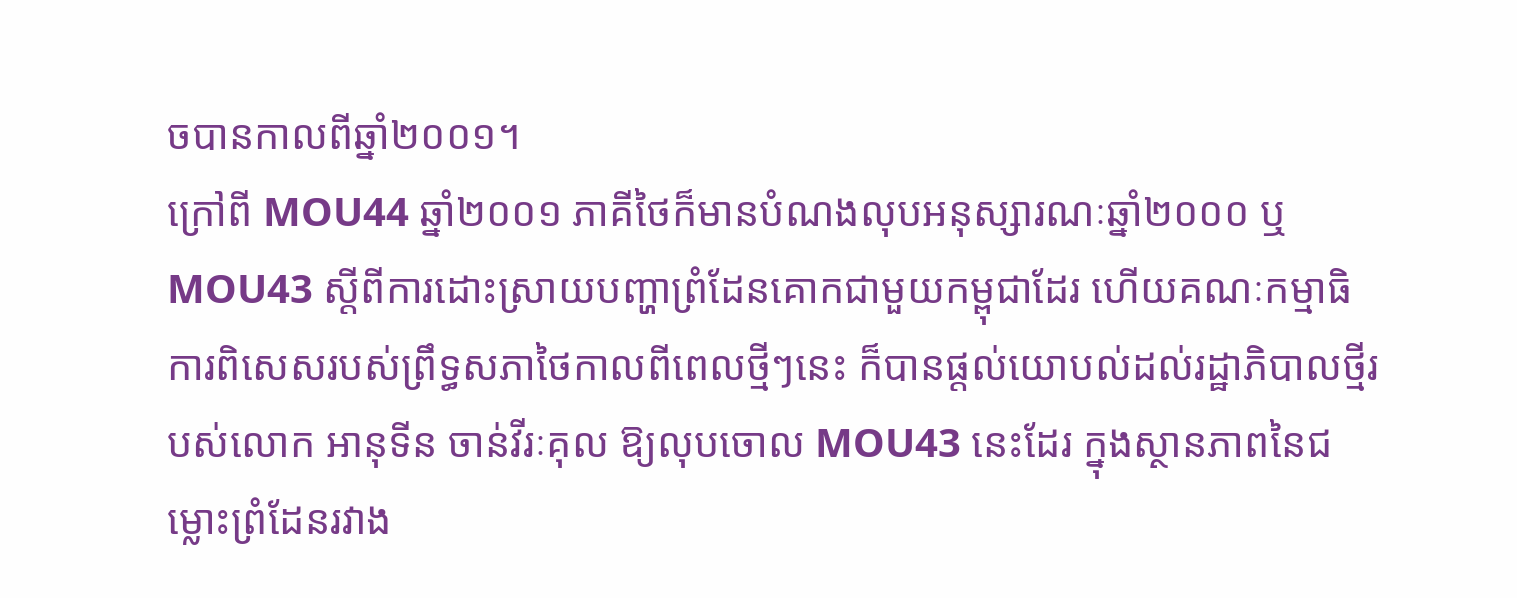ចបានកាលពីឆ្នាំ២០០១។
ក្រៅពី MOU44 ឆ្នាំ២០០១ ភាគីថៃក៏មានបំណងលុបអនុស្សារណៈឆ្នាំ២០០០ ឬ MOU43 ស្តីពីការដោះស្រាយបញ្ហាព្រំដែនគោកជាមួយកម្ពុជាដែរ ហើយគណៈកម្មាធិការពិសេសរបស់ព្រឹទ្ធសភាថៃកាលពីពេលថ្មីៗនេះ ក៏បានផ្តល់យោបល់ដល់រដ្ឋាភិបាលថ្មីរបស់លោក អានុទីន ចាន់វីរៈគុល ឱ្យលុបចោល MOU43 នេះដែរ ក្នុងស្ថានភាពនៃជម្លោះព្រំដែនរវាង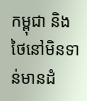កម្ពុជា និងថៃនៅមិនទាន់មានដំ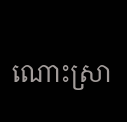ណោះស្រា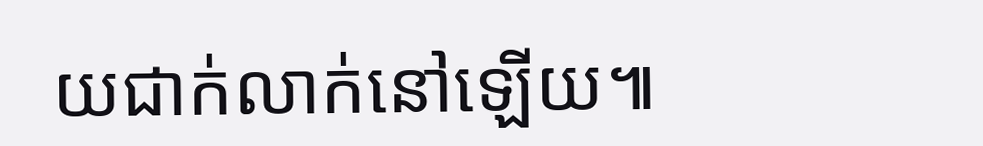យជាក់លាក់នៅឡើយ៕